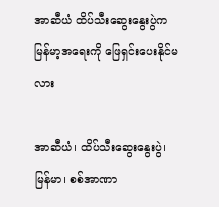အာဆီယံ ထိပ်သီးဆွေးနွေးပွဲက မြန်မာ့အရေးကို ဖြေရှင်းပေးနိုင်မလား

အာဆီယံ၊ ထိပ်သီးဆွေးနွေးပွဲ၊ မြန်မာ၊ စစ်အာဏာ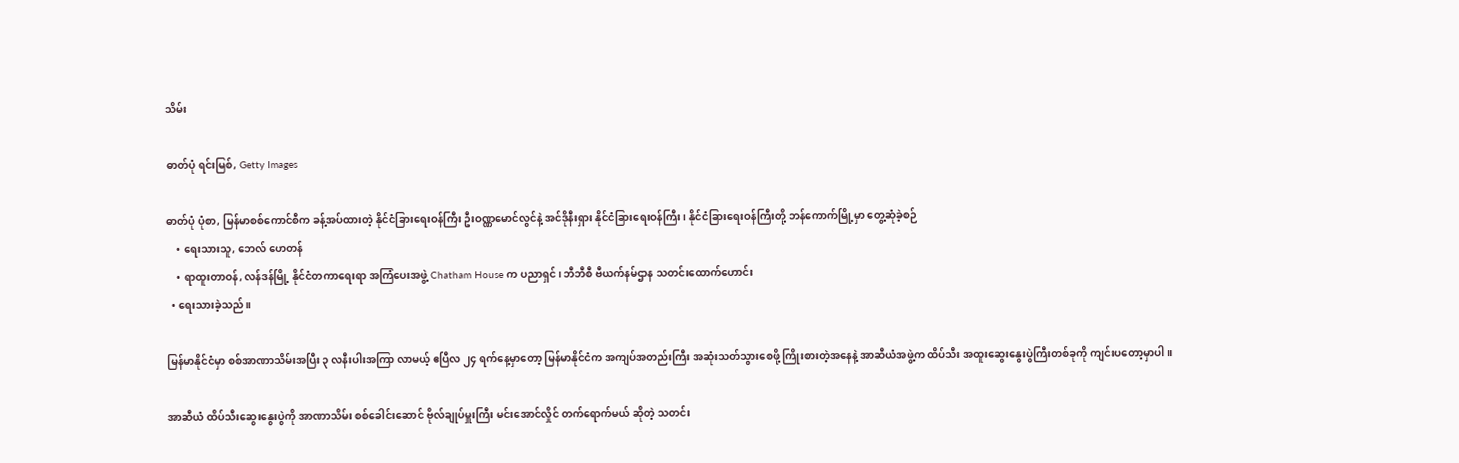သိမ်း

ဓာတ်ပုံ ရင်းမြစ်, Getty Images

ဓာတ်ပုံ ပုံစာ, မြန်မာစစ်ကောင်စီက ခန့်အပ်ထားတဲ့ နိုင်ငံခြားရေးဝန်ကြီး ဦးဝဏ္ဏမောင်လွင်နဲ့ အင်ဒိုနီးရှား နိုင်ငံခြားရေးဝန်ကြီး၊ နိုင်ငံခြားရေးဝန်ကြီးတို့ ဘန်ကောက်မြို့မှာ တွေ့ဆုံခဲ့စဉ်
    • ရေးသားသူ, ဘေလ် ဟေတန်
    • ရာထူးတာဝန်, လန်ဒန်မြို့ နိုင်ငံတကာရေးရာ အကြံပေးအဖွဲ့ Chatham House က ပညာရှင်၊ ဘီဘီစီ ဗီယက်နမ်ဌာန သတင်းထောက်ဟောင်း
  • ရေးသားခဲ့သည်။

မြန်မာနိုင်ငံမှာ စစ်အာဏာသိမ်းအပြီး ၃ လနီးပါးအကြာ လာမယ့် ဧပြီလ ၂၄ ရက်နေ့မှာတော့ မြန်မာနိုင်ငံက အကျပ်အတည်းကြီး အဆုံးသတ်သွားစေဖို့ ကြိုးစားတဲ့အနေနဲ့ အာဆီယံအဖွဲ့က ထိပ်သီး အထူးဆွေးနွေးပွဲကြီးတစ်ခုကို ကျင်းပတော့မှာပါ။

အာဆီယံ ထိပ်သီးဆွေးနွေးပွဲကို အာဏာသိမ်း စစ်ခေါင်းဆောင် ဗိုလ်ချုပ်မှူးကြီး မင်းအောင်လှိုင် တက်ရောက်မယ် ဆိုတဲ့ သတင်း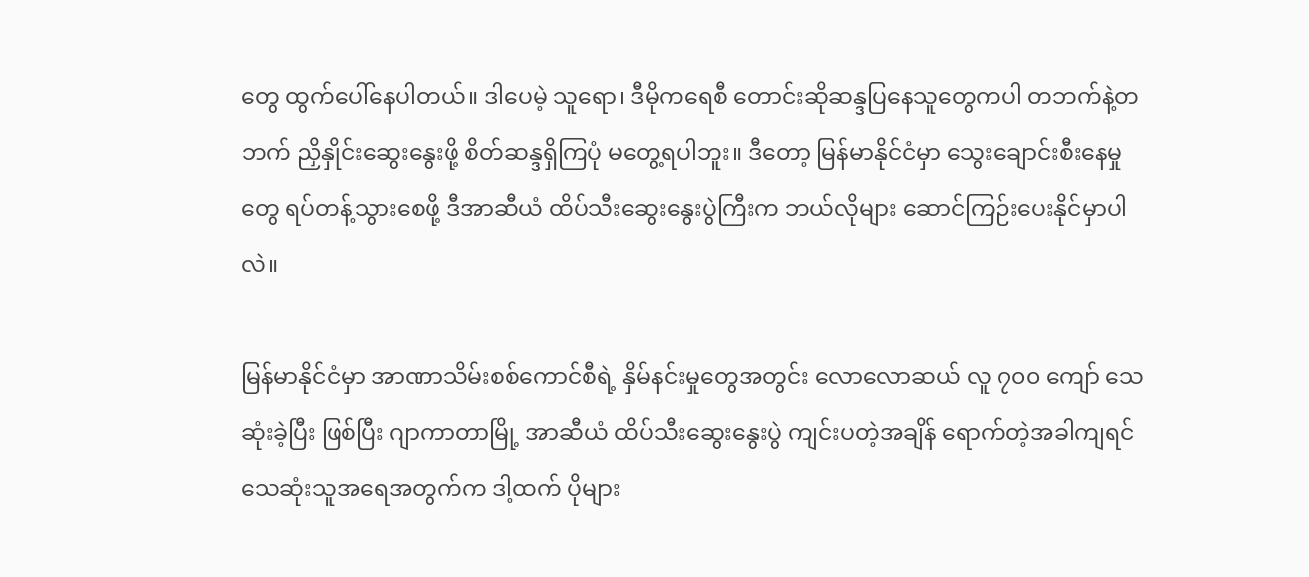တွေ ထွက်ပေါ်နေပါတယ်။ ဒါပေမဲ့ သူရော၊ ဒီမိုကရေစီ တောင်းဆိုဆန္ဒပြနေသူတွေကပါ တဘက်နဲ့တဘက် ညှိနှိုင်းဆွေးနွေးဖို့ စိတ်ဆန္ဒရှိကြပုံ မတွေ့ရပါဘူး။ ဒီတော့ မြန်မာနိုင်ငံမှာ သွေးချောင်းစီးနေမှုတွေ ရပ်တန့်သွားစေဖို့ ဒီအာဆီယံ ထိပ်သီးဆွေးနွေးပွဲကြီးက ဘယ်လိုများ ဆောင်ကြဉ်းပေးနိုင်မှာပါလဲ။

မြန်မာနိုင်ငံမှာ အာဏာသိမ်းစစ်ကောင်စီရဲ့ နှိမ်နင်းမှုတွေအတွင်း လောလောဆယ် လူ ၇၀၀ ကျော် သေဆုံးခဲ့ပြီး ဖြစ်ပြီး ဂျာကာတာမြို့ အာဆီယံ ထိပ်သီးဆွေးနွေးပွဲ ကျင်းပတဲ့အချိန် ရောက်တဲ့အခါကျရင် သေဆုံးသူအရေအတွက်က ဒါ့ထက် ပိုများ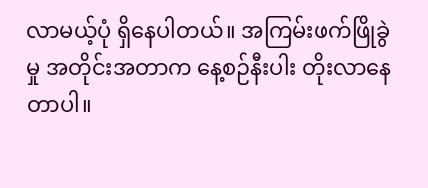လာမယ့်ပုံ ရှိနေပါတယ်။ အကြမ်းဖက်ဖြိုခွဲမှု အတိုင်းအတာက နေ့စဉ်နီးပါး တိုးလာနေတာပါ။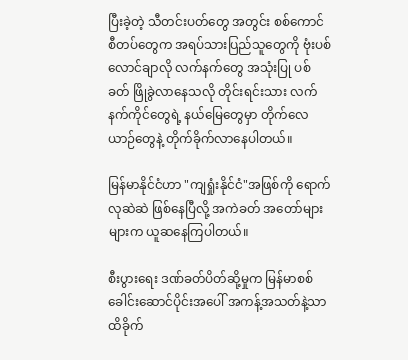ပြီးခဲ့တဲ့ သီတင်းပတ်တွေ အတွင်း စစ်ကောင်စီတပ်တွေက အရပ်သားပြည်သူတွေကို ဗုံးပစ်လောင်ချာလို လက်နက်တွေ အသုံးပြု ပစ်ခတ် ဖြိုခွဲလာနေသလို တိုင်းရင်းသား လက်နက်ကိုင်တွေရဲ့ နယ်မြေတွေမှာ တိုက်လေယာဉ်တွေနဲ့ တိုက်ခိုက်လာနေပါတယ်။

မြန်မာနိုင်ငံဟာ "ကျရှုံးနိုင်ငံ"အဖြစ်ကို ရောက်လုဆဲဆဲ ဖြစ်နေပြီလို့ အကဲခတ် အတော်များများက ယူဆနေကြပါတယ်။

စီးပွားရေး ဒဏ်ခတ်ပိတ်ဆို့မှုက မြန်မာစစ်ခေါင်းဆောင်ပိုင်းအပေါ် အကန့်အသတ်နဲ့သာ ထိခိုက်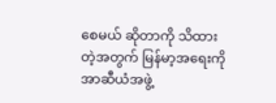စေမယ် ဆိုတာကို သိထားတဲ့အတွက် မြန်မာ့အရေးကို အာဆီယံအဖွဲ့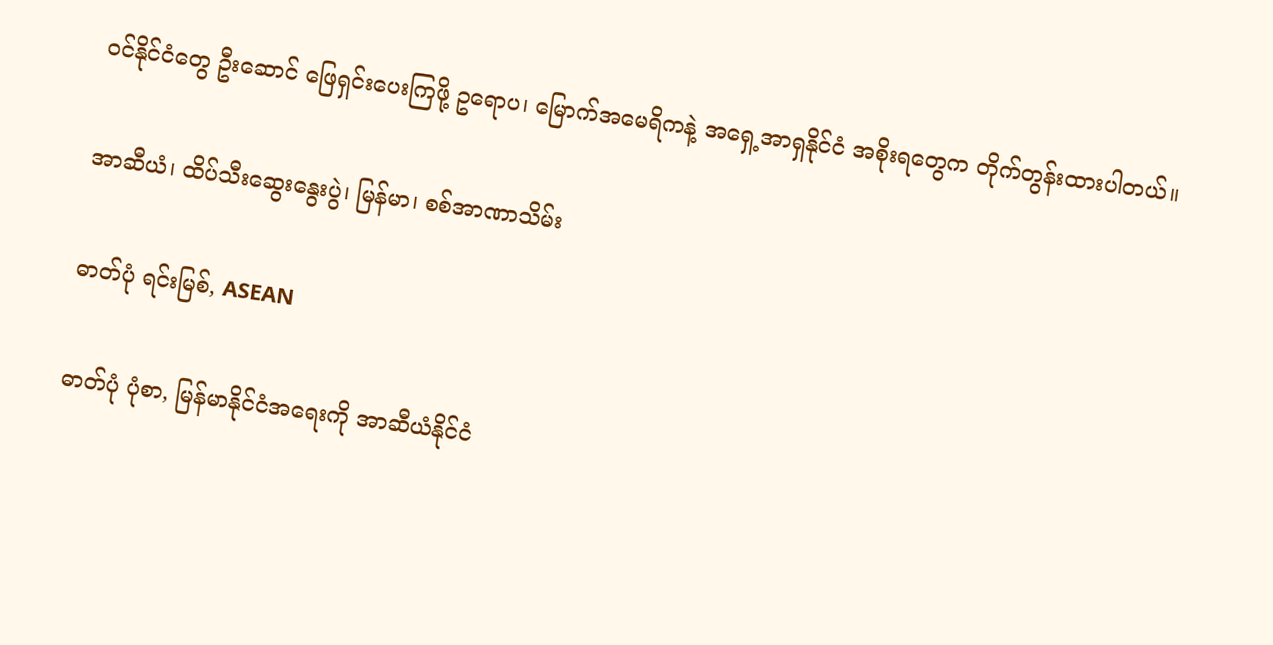ဝင်နိုင်ငံတွေ ဦးဆောင် ဖြေရှင်းပေးကြဖို့ ဥရောပ၊ မြောက်အမေရိကနဲ့ အရှေ့အာရှနိုင်ငံ အစိုးရတွေက တိုက်တွန်းထားပါတယ်။

အာဆီယံ၊ ထိပ်သီးဆွေးနွေးပွဲ၊ မြန်မာ၊ စစ်အာဏာသိမ်း

ဓာတ်ပုံ ရင်းမြစ်, ASEAN

ဓာတ်ပုံ ပုံစာ, မြန်မာနိုင်ငံအရေးကို အာဆီယံနိုင်ငံ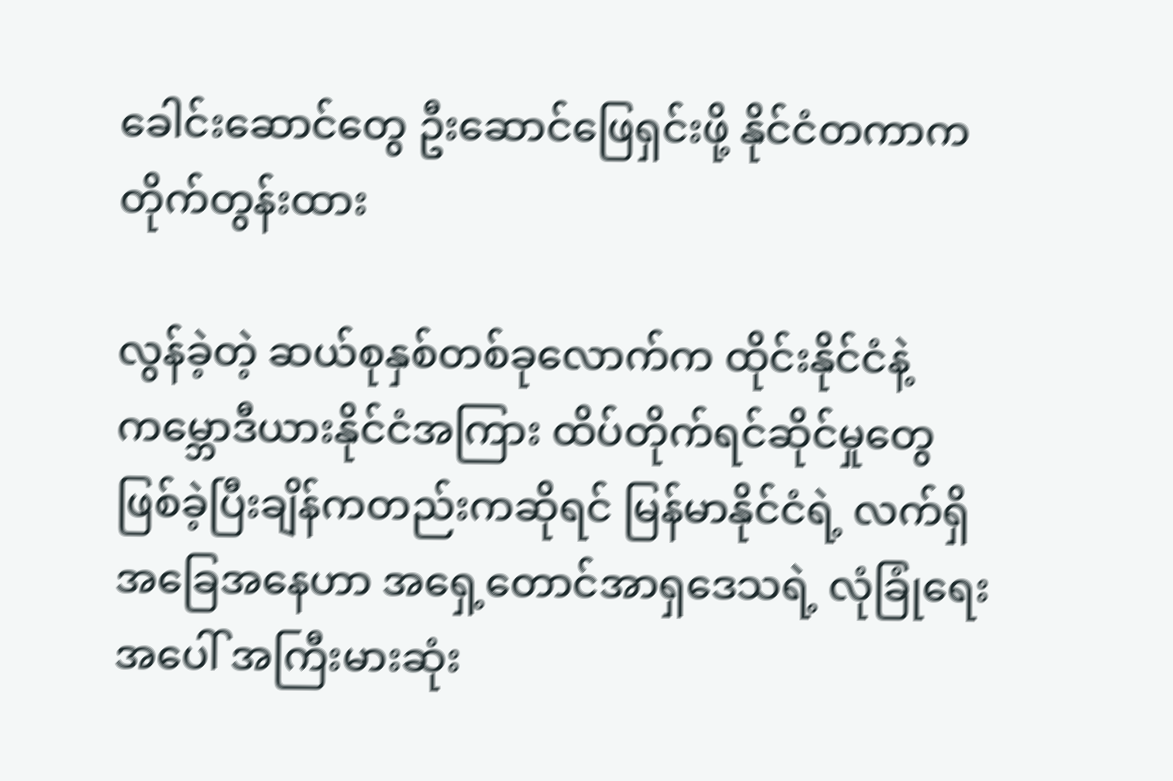ခေါင်းဆောင်တွေ ဦးဆောင်ဖြေရှင်းဖို့ နိုင်ငံတကာက တိုက်တွန်းထား

လွန်ခဲ့တဲ့ ဆယ်စုနှစ်တစ်ခုလောက်က ထိုင်းနိုင်ငံနဲ့ ကမ္ဘောဒီယားနိုင်ငံအကြား ထိပ်တိုက်ရင်ဆိုင်မှုတွေ ဖြစ်ခဲ့ပြီးချိန်ကတည်းကဆိုရင် မြန်မာနိုင်ငံရဲ့ လက်ရှိ အခြေအနေဟာ အရှေ့တောင်အာရှဒေသရဲ့ လုံခြုံရေးအပေါ် အကြီးမားဆုံး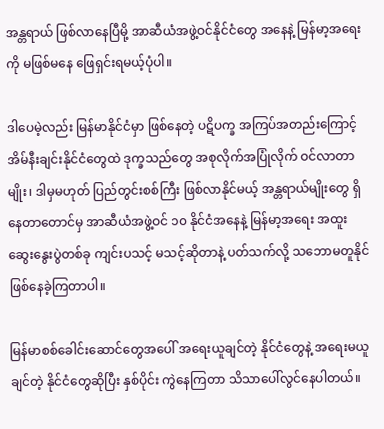အန္တရာယ် ဖြစ်လာနေပြီမို့ အာဆီယံအဖွဲ့ဝင်နိုင်ငံတွေ အနေနဲ့ မြန်မာ့အရေးကို မဖြစ်မနေ ဖြေရှင်းရမယ့်ပုံပါ။

ဒါပေမဲ့လည်း မြန်မာနိုင်ငံမှာ ဖြစ်နေတဲ့ ပဋိပက္ခ အကြပ်အတည်းကြောင့် အိမ်နီးချင်းနိုင်ငံတွေထဲ ဒုက္ခသည်တွေ အစုလိုက်အပြုံလိုက် ဝင်လာတာမျိုး၊ ဒါမှမဟုတ် ပြည်တွင်းစစ်ကြီး ဖြစ်လာနိုင်မယ့် အန္တရာယ်မျိုးတွေ ရှိနေတာတောင်မှ အာဆီယံအဖွဲ့ဝင် ၁၀ နိုင်ငံအနေနဲ့ မြန်မာ့အရေး အထူးဆွေးနွေးပွဲတစ်ခု ကျင်းပသင့် မသင့်ဆိုတာနဲ့ ပတ်သက်လို့ သဘောမတူနိုင် ဖြစ်နေခဲ့ကြတာပါ။

မြန်မာစစ်ခေါင်းဆောင်တွေအပေါ် အရေးယူချင်တဲ့ နိုင်ငံတွေနဲ့ အရေးမယူချင်တဲ့ နိုင်ငံတွေဆိုပြီး နှစ်ပိုင်း ကွဲနေကြတာ သိသာပေါ်လွင်နေပါတယ်။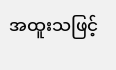အထူးသဖြင့်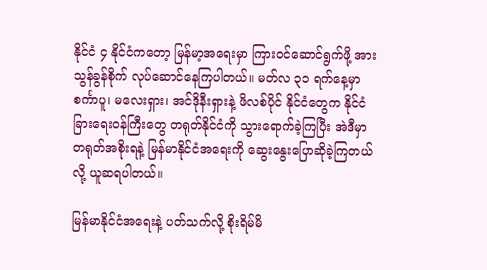နိုင်ငံ ၄ နိုင်ငံကတော့ မြန်မာ့အရေးမှာ ကြားဝင်ဆောင်ရွက်ဖို့ အားသွန်ခွန်စိုက် လုပ်ဆောင်နေကြပါတယ်။ မတ်လ ၃၁ ရက်နေ့မှာ စင်္ကာပူ၊ မလေးရှား၊ အင်ဒိုနီးရှားနဲ့ ဖိလစ်ပိုင် နိုင်ငံတွေက နိုင်ငံခြားရေးဝန်ကြီးတွေ တရုတ်နိုင်ငံကို သွားရောက်ခဲ့ကြပြီး အဲဒီမှာ တရုတ်အစိုးရနဲ့ မြန်မာနိုင်ငံအရေးကို ဆွေးနွေးပြောဆိုခဲ့ကြတယ်လို့ ယူဆရပါတယ်။

မြန်မာနိုင်ငံအရေးနဲ့ ပတ်သက်လို့ စိုးရိမ်မိ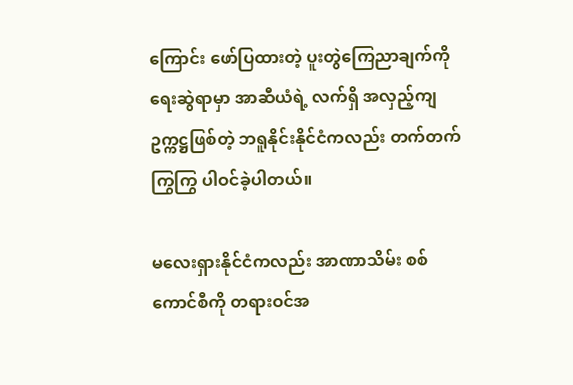ကြောင်း ဖော်ပြထားတဲ့ ပူးတွဲကြေညာချက်ကို ရေးဆွဲရာမှာ အာဆီယံရဲ့ လက်ရှိ အလှည့်ကျ ဥက္ကဋ္ဌဖြစ်တဲ့ ဘရူနိုင်းနိုင်ငံကလည်း တက်တက်ကြွကြွ ပါဝင်ခဲ့ပါတယ်။

မလေးရှားနိုင်ငံကလည်း အာဏာသိမ်း စစ်ကောင်စီကို တရားဝင်အ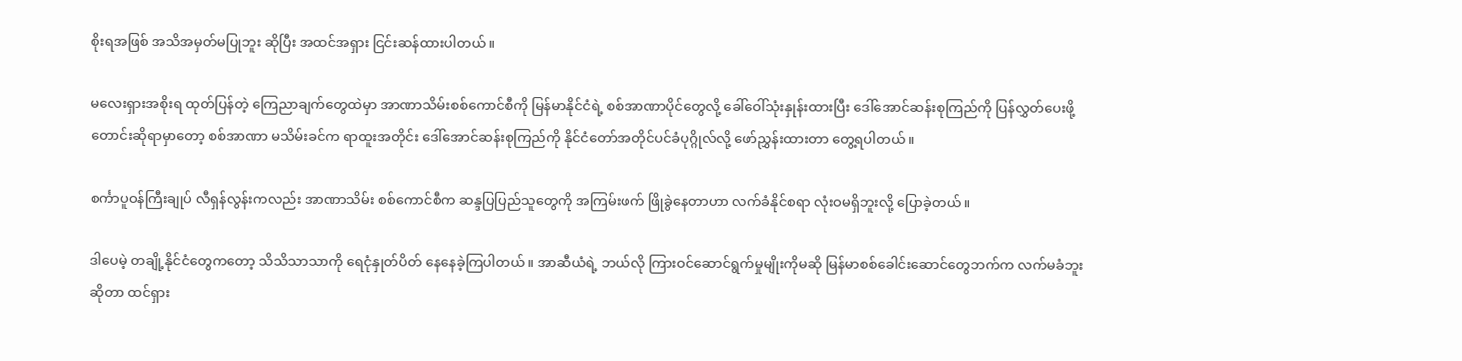စိုးရအဖြစ် အသိအမှတ်မပြုဘူး ဆိုပြီး အထင်အရှား ငြင်းဆန်ထားပါတယ်။

မလေးရှားအစိုးရ ထုတ်ပြန်တဲ့ ကြေညာချက်တွေထဲမှာ အာဏာသိမ်းစစ်ကောင်စီကို မြန်မာနိုင်ငံရဲ့ စစ်အာဏာပိုင်တွေလို့ ခေါ်ဝေါ်သုံးနှုန်းထားပြီး ဒေါ်အောင်ဆန်းစုကြည်ကို ပြန်လွှတ်ပေးဖို့ တောင်းဆိုရာမှာတော့ စစ်အာဏာ မသိမ်းခင်က ရာထူးအတိုင်း ဒေါ်အောင်ဆန်းစုကြည်ကို နိုင်ငံတော်အတိုင်ပင်ခံပုဂ္ဂိုလ်လို့ ဖော်ညွှန်းထားတာ တွေ့ရပါတယ်။

စင်္ကာပူဝန်ကြီးချုပ် လီရှန်လွန်းကလည်း အာဏာသိမ်း စစ်ကောင်စီက ဆန္ဒပြပြည်သူတွေကို အကြမ်းဖက် ဖြိုခွဲနေတာဟာ လက်ခံနိုင်စရာ လုံးဝမရှိဘူးလို့ ပြောခဲ့တယ်။

ဒါပေမဲ့ တချို့နိုင်ငံတွေကတော့ သိသိသာသာကို ရေငုံနှုတ်ပိတ် နေနေခဲ့ကြပါတယ်။ အာဆီယံရဲ့ ဘယ်လို ကြားဝင်ဆောင်ရွက်မှုမျိုးကိုမဆို မြန်မာစစ်ခေါင်းဆောင်တွေဘက်က လက်မခံဘူးဆိုတာ ထင်ရှား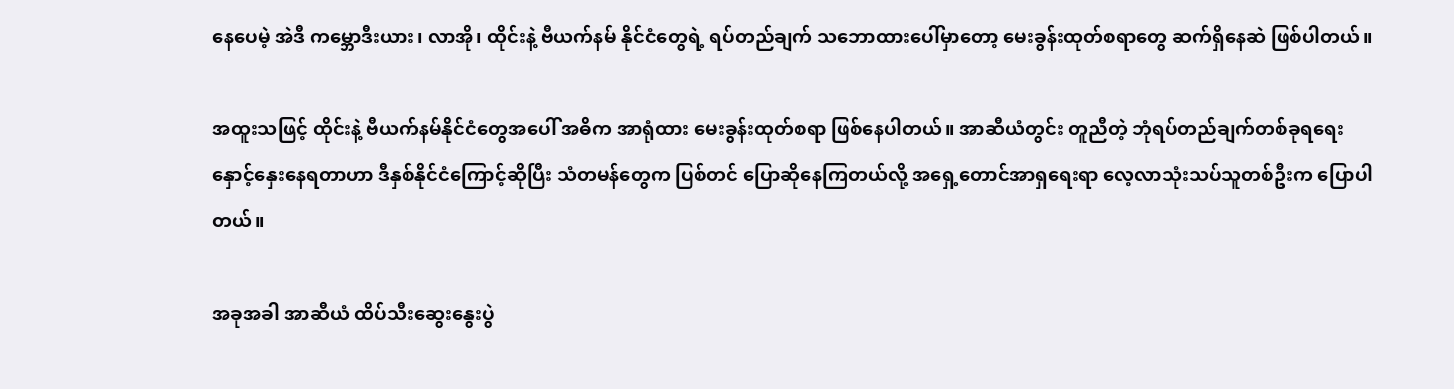နေပေမဲ့ အဲဒီ ကမ္ဘောဒီးယား၊ လာအို၊ ထိုင်းနဲ့ ဗီယက်နမ် နိုင်ငံတွေရဲ့ ရပ်တည်ချက် သဘောထားပေါ်မှာတော့ မေးခွန်းထုတ်စရာတွေ ဆက်ရှိနေဆဲ ဖြစ်ပါတယ်။

အထူးသဖြင့် ထိုင်းနဲ့ ဗီယက်နမ်နိုင်ငံတွေအပေါ် အဓိက အာရုံထား မေးခွန်းထုတ်စရာ ဖြစ်နေပါတယ်။ အာဆီယံတွင်း တူညီတဲ့ ဘုံရပ်တည်ချက်တစ်ခုရရေး နှောင့်နှေးနေရတာဟာ ဒီနှစ်နိုင်ငံကြောင့်ဆိုပြီး သံတမန်တွေက ပြစ်တင် ပြောဆိုနေကြတယ်လို့ အရှေ့တောင်အာရှရေးရာ လေ့လာသုံးသပ်သူတစ်ဦးက ပြောပါတယ်။

အခုအခါ အာဆီယံ ထိပ်သီးဆွေးနွေးပွဲ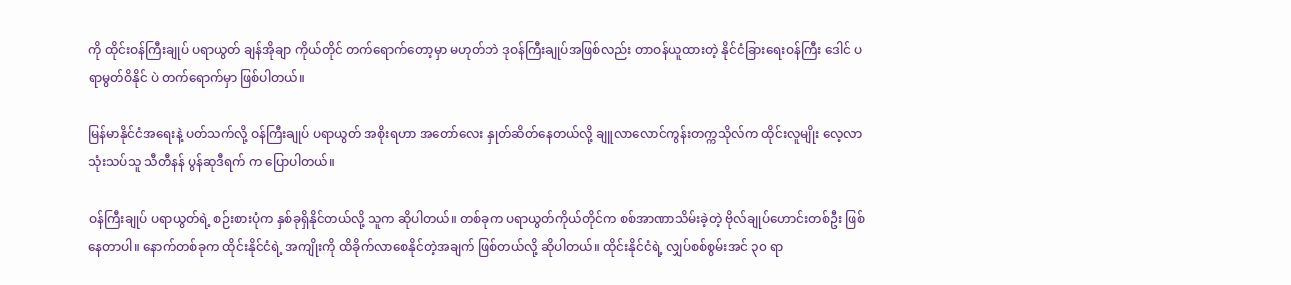ကို ထိုင်းဝန်ကြီးချုပ် ပရာယွတ် ချန်အိုချာ ကိုယ်တိုင် တက်ရောက်တော့မှာ မဟုတ်ဘဲ ဒုဝန်ကြီးချုပ်အဖြစ်လည်း တာဝန်ယူထားတဲ့ နိုင်ငံခြားရေးဝန်ကြီး ဒေါင် ပရာမွတ်ဝိနိုင် ပဲ တက်ရောက်မှာ ဖြစ်ပါတယ်။

မြန်မာနိုင်ငံအရေးနဲ့ ပတ်သက်လို့ ဝန်ကြီးချုပ် ပရာယွတ် အစိုးရဟာ အတော်လေး နှုတ်ဆိတ်နေတယ်လို့ ချူလာလောင်ကွန်းတက္ကသိုလ်က ထိုင်းလူမျိုး လေ့လာသုံးသပ်သူ သီတီနန် ပွန်ဆုဒီရက် က ပြောပါတယ်။

ဝန်ကြီးချုပ် ပရာယွတ်ရဲ့ စဉ်းစားပုံက နှစ်ခုရှိနိုင်တယ်လို့ သူက ဆိုပါတယ်။ တစ်ခုက ပရာယွတ်ကိုယ်တိုင်က စစ်အာဏာသိမ်းခဲ့တဲ့ ဗိုလ်ချုပ်ဟောင်းတစ်ဦး ဖြစ်နေတာပါ။ နောက်တစ်ခုက ထိုင်းနိုင်ငံရဲ့ အကျိုးကို ထိခိုက်လာစေနိုင်တဲ့အချက် ဖြစ်တယ်လို့ ဆိုပါတယ်။ ထိုင်းနိုင်ငံရဲ့ လျှပ်စစ်စွမ်းအင် ၃၀ ရာ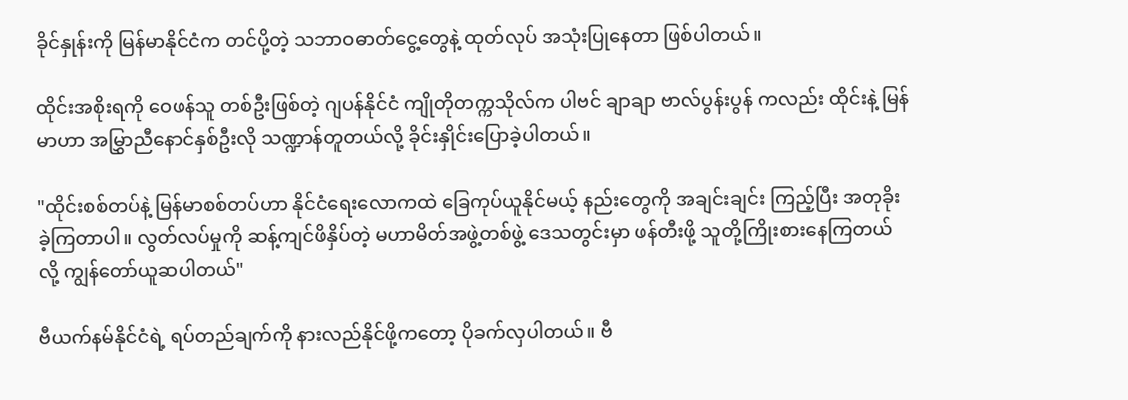ခိုင်နှုန်းကို မြန်မာနိုင်ငံက တင်ပို့တဲ့ သဘာဝဓာတ်ငွေ့တွေနဲ့ ထုတ်လုပ် အသုံးပြုနေတာ ဖြစ်ပါတယ်။

ထိုင်းအစိုးရကို ဝေဖန်သူ တစ်ဦးဖြစ်တဲ့ ဂျပန်နိုင်ငံ ကျိုတိုတက္ကသိုလ်က ပါဗင် ချာချာ ဗာလ်ပွန်းပွန် ကလည်း ထိုင်းနဲ့ မြန်မာဟာ အမြွှာညီနောင်နှစ်ဦးလို သဏ္ဍာန်တူတယ်လို့ ခိုင်းနှိုင်းပြောခဲ့ပါတယ်။

"ထိုင်းစစ်တပ်နဲ့ မြန်မာစစ်တပ်ဟာ နိုင်ငံရေးလောကထဲ ခြေကုပ်ယူနိုင်မယ့် နည်းတွေကို အချင်းချင်း ကြည့်ပြီး အတုခိုးခဲ့ကြတာပါ။ လွတ်လပ်မှုကို ဆန့်ကျင်ဖိနှိပ်တဲ့ မဟာမိတ်အဖွဲ့တစ်ဖွဲ့ ဒေသတွင်းမှာ ဖန်တီးဖို့ သူတို့ကြိုးစားနေကြတယ်လို့ ကျွန်တော်ယူဆပါတယ်"

ဗီယက်နမ်နိုင်ငံရဲ့ ရပ်တည်ချက်ကို နားလည်နိုင်ဖို့ကတော့ ပိုခက်လှပါတယ်။ ဗီ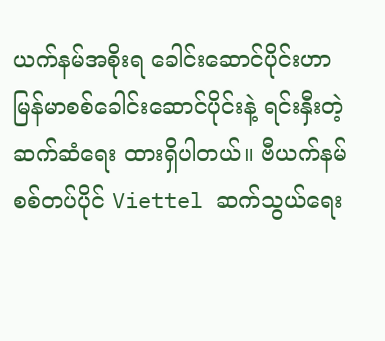ယက်နမ်အစိုးရ ခေါင်းဆောင်ပိုင်းဟာ မြန်မာစစ်ခေါင်းဆောင်ပိုင်းနဲ့ ရင်းနှီးတဲ့ ဆက်ဆံရေး ထားရှိပါတယ်။ ဗီယက်နမ် စစ်တပ်ပိုင် Viettel ဆက်သွယ်ရေး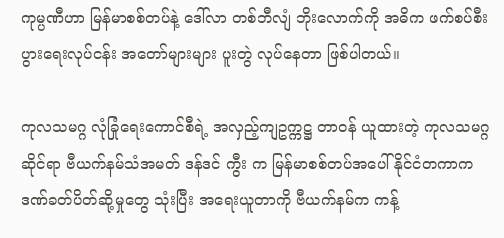ကုမ္ပဏီဟာ မြန်မာစစ်တပ်နဲ့ ဒေါ်လာ တစ်ဘီလျံ ဘိုးလောက်ကို အဓိက ဖက်စပ်စီးပွားရေးလုပ်ငန်း အတော်များများ ပူးတွဲ လုပ်နေတာ ဖြစ်ပါတယ်။

ကုလသမဂ္ဂ လုံခြုံရေးကောင်စီရဲ့ အလှည့်ကျဥက္ကဋ္ဌ တာဝန် ယူထားတဲ့ ကုလသမဂ္ဂဆိုင်ရာ ဗီယက်နမ်သံအမတ် ဒန်ဒင် ကွီး က မြန်မာစစ်တပ်အပေါ် နိုင်ငံတကာက ဒဏ်ခတ်ပိတ်ဆို့မှုတွေ သုံးပြီး အရေးယူတာကို ဗီယက်နမ်က ကန့်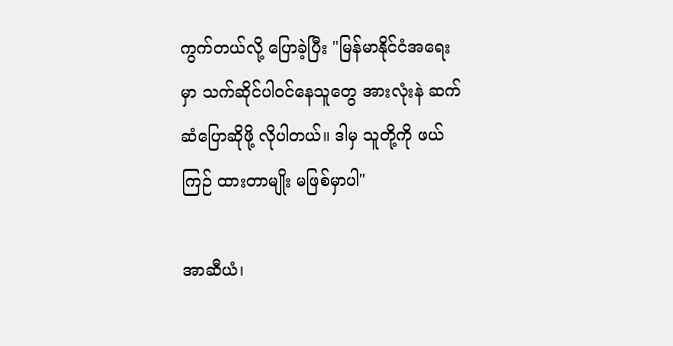ကွက်တယ်လို့ ပြောခဲ့ပြီး "မြန်မာနိုင်ငံအရေးမှာ သက်ဆိုင်ပါဝင်နေသူတွေ အားလုံးနဲ ဆက်ဆံပြောဆိုဖို့ လိုပါတယ်။ ဒါမှ သူတို့ကို ဖယ်ကြဉ် ထားတာမျိုး မဖြစ်မှာပါ"

အာဆီယံ၊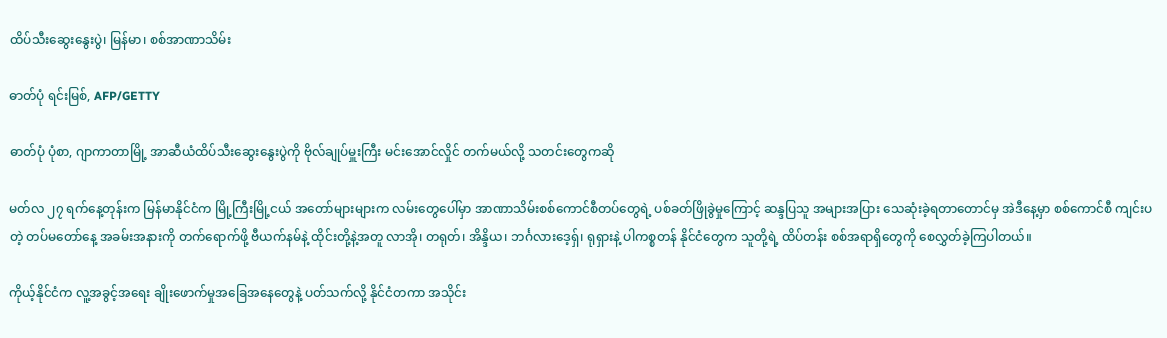ထိပ်သီးဆွေးနွေးပွဲ၊ မြန်မာ၊ စစ်အာဏာသိမ်း

ဓာတ်ပုံ ရင်းမြစ်, AFP/GETTY

ဓာတ်ပုံ ပုံစာ, ဂျာကာတာမြို့ အာဆီယံထိပ်သီးဆွေးနွေးပွဲကို ဗိုလ်ချုပ်မှူးကြီး မင်းအောင်လှိုင် တက်မယ်လို့ သတင်းတွေကဆို

မတ်လ ၂၇ ရက်နေ့တုန်းက မြန်မာနိုင်ငံက မြို့ကြီးမြို့ငယ် အတော်များများက လမ်းတွေပေါ်မှာ အာဏာသိမ်းစစ်ကောင်စီတပ်တွေရဲ့ ပစ်ခတ်ဖြိုခွဲမှုကြောင့် ဆန္ဒပြသူ အများအပြား သေဆုံးခဲ့ရတာတောင်မှ အဲဒီနေ့မှာ စစ်ကောင်စီ ကျင်းပတဲ့ တပ်မတော်နေ့ အခမ်းအနားကို တက်ရောက်ဖို့ ဗီယက်နမ်နဲ့ ထိုင်းတို့နဲ့အတူ လာအို၊ တရုတ်၊ အိန္ဒိယ၊ ဘင်္ဂလားဒေ့ရှ်၊ ရုရှားနဲ့ ပါကစ္စတန် နိုင်ငံတွေက သူတို့ရဲ့ ထိပ်တန်း စစ်အရာရှိတွေကို စေလွှတ်ခဲ့ကြပါတယ်။

ကိုယ့်နိုင်ငံက လူ့အခွင့်အရေး ချိုးဖောက်မှုအခြေအနေတွေနဲ့ ပတ်သက်လို့ နိုင်ငံတကာ အသိုင်း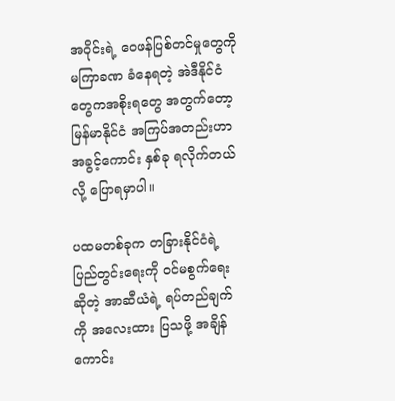အဝိုင်းရဲ့ ဝေဖန်ပြစ်တင်မှုတွေကို မကြာခဏ ခံနေရတဲ့ အဲဒီနိုင်ငံတွေကအစိုးရတွေ အတွက်တော့ မြန်မာနိုင်ငံ အကြပ်အတည်းဟာ အခွင့်ကောင်း နှစ်ခု ရလိုက်တယ်လို့ ပြောရမှာပါ။

ပထမတစ်ခုက တခြားနိုင်ငံရဲ့ ပြည်တွင်းရေးကို ဝင်မစွက်ရေးဆိုတဲ့ အာဆီယံရဲ့ ရပ်တည်ချက်ကို အလေးထား ပြသဖို့ အချိန်ကောင်း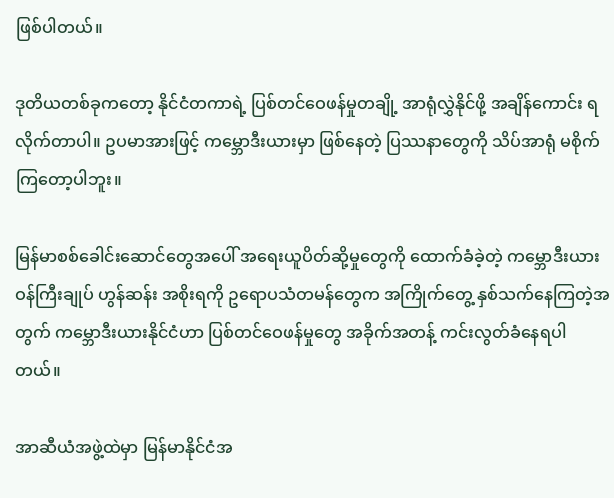ဖြစ်ပါတယ်။

ဒုတိယတစ်ခုကတော့ နိုင်ငံတကာရဲ့ ပြစ်တင်ဝေဖန်မှုတချို့ အာရုံလွှဲနိုင်ဖို့ အချိန်ကောင်း ရလိုက်တာပါ။ ဥပမာအားဖြင့် ကမ္ဘောဒီးယားမှာ ဖြစ်နေတဲ့ ပြဿနာတွေကို သိပ်အာရုံ မစိုက်ကြတော့ပါဘူး။

မြန်မာစစ်ခေါင်းဆောင်တွေအပေါ် အရေးယူပိတ်ဆို့မှုတွေကို ထောက်ခံခဲ့တဲ့ ကမ္ဘောဒီးယား ဝန်ကြီးချုပ် ဟွန်ဆန်း အစိုးရကို ဥရောပသံတမန်တွေက အကြိုက်တွေ့ နှစ်သက်နေကြတဲ့အတွက် ကမ္ဘောဒီးယားနိုင်ငံဟာ ပြစ်တင်ဝေဖန်မှုတွေ အခိုက်အတန့် ကင်းလွတ်ခံနေရပါတယ်။

အာဆီယံအဖွဲ့ထဲမှာ မြန်မာနိုင်ငံအ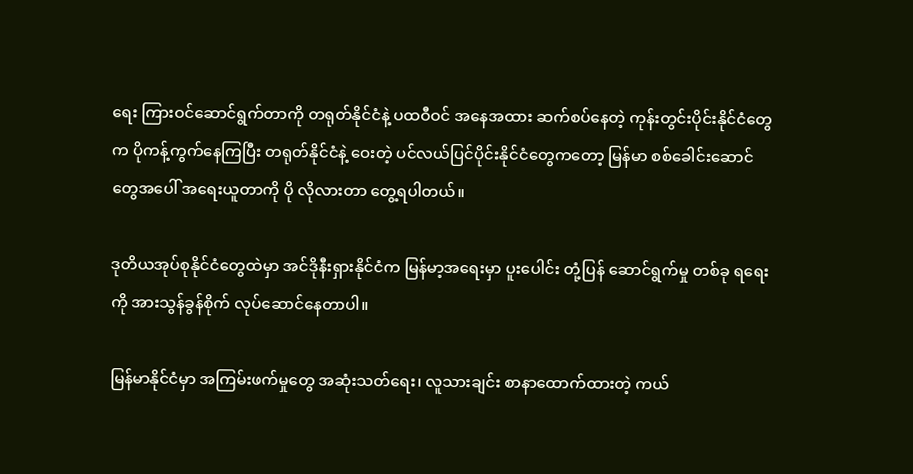ရေး ကြားဝင်ဆောင်ရွက်တာကို တရုတ်နိုင်ငံနဲ့ ပထဝီဝင် အနေအထား ဆက်စပ်နေတဲ့ ကုန်းတွင်းပိုင်းနိုင်ငံတွေက ပိုကန့်ကွက်နေကြပြီး တရုတ်နိုင်ငံနဲ့ ဝေးတဲ့ ပင်လယ်ပြင်ပိုင်းနိုင်ငံတွေကတော့ မြန်မာ စစ်ခေါင်းဆောင်တွေအပေါ် အရေးယူတာကို ပို လိုလားတာ တွေ့ရပါတယ်။

ဒုတိယအုပ်စုနိုင်ငံတွေထဲမှာ အင်ဒိုနီးရှားနိုင်ငံက မြန်မာ့အရေးမှာ ပူးပေါင်း တုံ့ပြန် ဆောင်ရွက်မှု တစ်ခု ရရေးကို အားသွန်ခွန်စိုက် လုပ်ဆောင်နေတာပါ။

မြန်မာနိုင်ငံမှာ အကြမ်းဖက်မှုတွေ အဆုံးသတ်ရေး၊ လူသားချင်း စာနာထောက်ထားတဲ့ ကယ်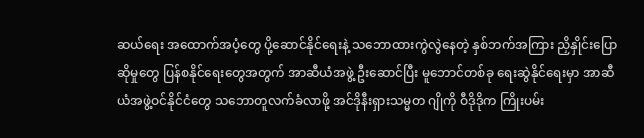ဆယ်ရေး အထောက်အပံ့တွေ ပို့ဆောင်နိုင်ရေးနဲ့ သဘောထားကွဲလွဲနေတဲ့ နှစ်ဘက်အကြား ညှိနှိုင်းပြောဆိုမှုတွေ ပြန်စနိုင်ရေးတွေအတွက် အာဆီယံအဖွဲ့ ဦးဆောင်ပြီး မူဘောင်တစ်ခု ရေးဆွဲနိုင်ရေးမှာ အာဆီယံအဖွဲ့ဝင်နိုင်ငံတွေ သဘောတူလက်ခံလာဖို့ အင်ဒိုနီးရှားသမ္မတ ဂျိုကို ဝီဒိုဒိုက ကြိုးပမ်း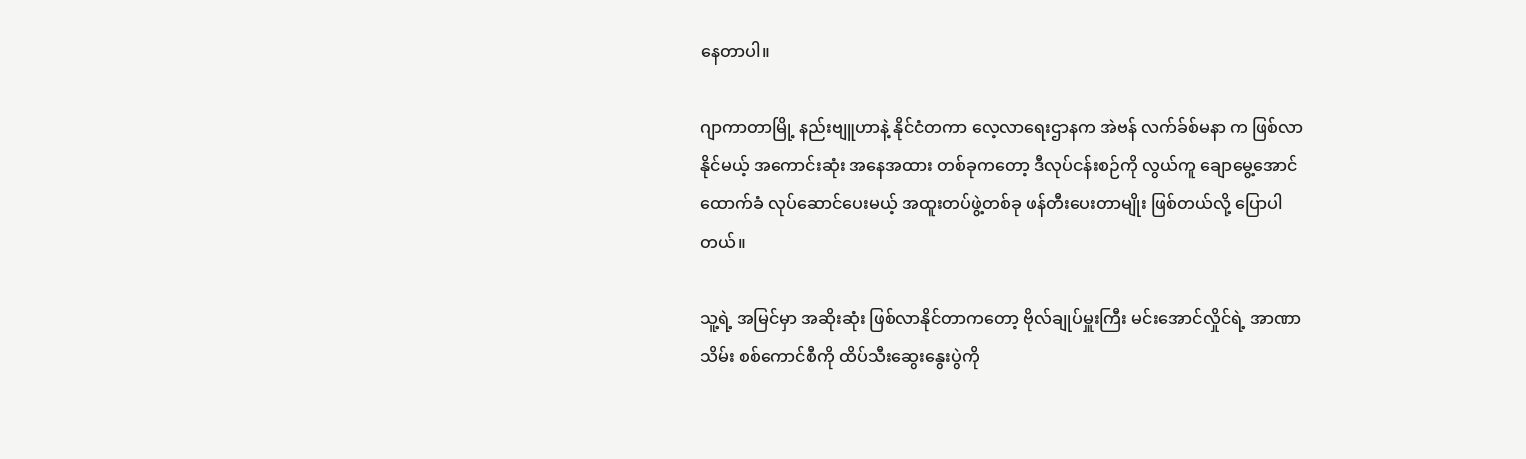နေတာပါ။

ဂျာကာတာမြို့ နည်းဗျူဟာနဲ့ နိုင်ငံတကာ လေ့လာရေးဌာနက အဲဗန် လက်ခ်စ်မနာ က ဖြစ်လာနိုင်မယ့် အကောင်းဆုံး အနေအထား တစ်ခုကတော့ ဒီလုပ်ငန်းစဉ်ကို လွယ်ကူ ချောမွေ့အောင် ထောက်ခံ လုပ်ဆောင်ပေးမယ့် အထူးတပ်ဖွဲ့တစ်ခု ဖန်တီးပေးတာမျိုး ဖြစ်တယ်လို့ ပြောပါတယ်။

သူ့ရဲ့ အမြင်မှာ အဆိုးဆုံး ဖြစ်လာနိုင်တာကတော့ ဗိုလ်ချုပ်မှူးကြီး မင်းအောင်လှိုင်ရဲ့ အာဏာသိမ်း စစ်ကောင်စီကို ထိပ်သီးဆွေးနွေးပွဲကို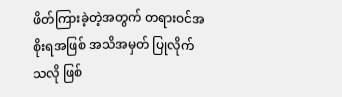ဖိတ်ကြားခဲ့တဲ့အတွက် တရားဝင်အစိုးရအဖြစ် အသိအမှတ် ပြုလိုက်သလို ဖြစ်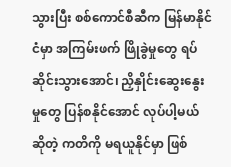သွားပြီး စစ်ကောင်စီဆီက မြန်မာနိုင်ငံမှာ အကြမ်းဖက် ဖြိုခွဲမှုတွေ ရပ်ဆိုင်းသွားအောင်၊ ညှိနှိုင်းဆွေးနွေးမှုတွေ ပြန်စနိုင်အောင် လုပ်ပါ့မယ်ဆိုတဲ့ ကတိကို မရယူနိုင်မှာ ဖြစ်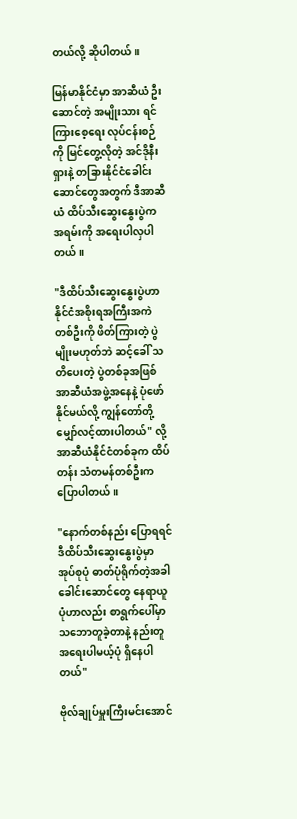တယ်လို့ ဆိုပါတယ်။

မြန်မာနိုင်ငံမှာ အာဆီယံ ဦးဆောင်တဲ့ အမျိုးသား ရင်ကြားစေ့ရေး လုပ်ငန်းစဉ်ကို မြင်တွေ့လိုတဲ့ အင်ဒိုနီးရှားနဲ့ တခြားနိုင်ငံခေါင်းဆောင်တွေအတွက် ဒီအာဆီယံ ထိပ်သီးဆွေးနွေးပွဲက အရမ်းကို အရေးပါလှပါတယ်။

"ဒီထိပ်သီးဆွေးနွေးပွဲဟာ နိုင်ငံအစိုးရအကြီးအကဲ တစ်ဦးကို ဖိတ်ကြားတဲ့ ပွဲမျိုးမဟုတ်ဘဲ ဆင့်ခေါ် သတိပေးတဲ့ ပွဲတစ်ခုအဖြစ် အာဆီယံအဖွဲ့အနေနဲ့ ပုံဖော်နိုင်မယ်လို့ ကျွန်တော်တို့ မျှော်လင့်ထားပါတယ်" လို့ အာဆီယံနိုင်ငံတစ်ခုက ထိပ်တန်း သံတမန်တစ်ဦးက ပြောပါတယ်။

"နောက်တစ်နည်း ပြောရရင် ဒီထိပ်သီးဆွေးနွေးပွဲမှာ အုပ်စုပုံ ဓာတ်ပုံရိုက်တဲ့အခါ ခေါင်းဆောင်တွေ နေရာယူပုံဟာလည်း စာရွက်ပေါ်မှာ သဘောတူခဲ့တာနဲ့ နည်းတူ အရေးပါမယ့်ပုံ ရှိနေပါတယ်"

ဗိုလ်ချုပ်မှူးကြီးမင်းအောင်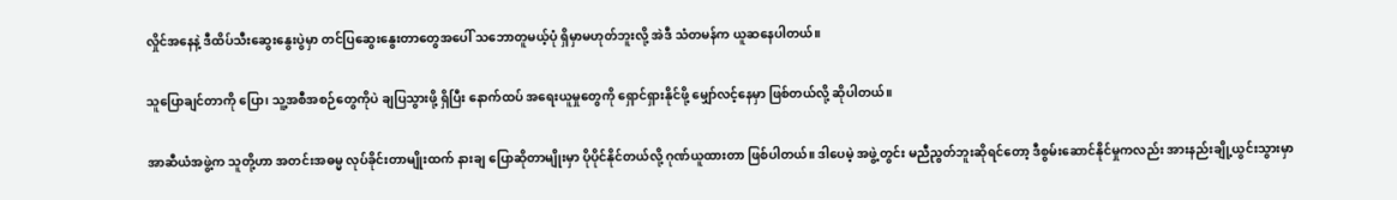လှိုင်အနေနဲ့ ဒီထိပ်သီးဆွေးနွေးပွဲမှာ တင်ပြဆွေးနွေးတာတွေအပေါ် သဘောတူမယ့်ပုံ ရှိမှာမဟုတ်ဘူးလို့ အဲဒီ သံတမန်က ယူဆနေပါတယ်။

သူပြောချင်တာကို ပြော၊ သူ့အစီအစဉ်တွေကိုပဲ ချပြသွားဖို့ ရှိပြီး နောက်ထပ် အရေးယူမှုတွေကို ရှောင်ရှားနိုင်ဖို့ မျှော်လင့်နေမှာ ဖြစ်တယ်လို့ ဆိုပါတယ်။

အာဆီယံအဖွဲ့က သူတို့ဟာ အတင်းအဓမ္မ လုပ်ခိုင်းတာမျိုးထက် နားချ ပြောဆိုတာမျိုးမှာ ပိုပိုင်နိုင်တယ်လို့ ဂုဏ်ယူထားတာ ဖြစ်ပါတယ်။ ဒါပေမဲ့ အဖွဲ့တွင်း မညီညွတ်ဘူးဆိုရင်တော့ ဒီစွမ်းဆောင်နိုင်မှုကလည်း အားနည်းချို့ယွင်းသွားမှာ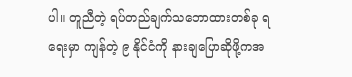ပါ။ တူညီတဲ့ ရပ်တည်ချက်သဘောထားတစ်ခု ရရေးမှာ ကျန်တဲ့ ၉ နိုင်ငံကို နားချပြောဆိုဖို့ကအ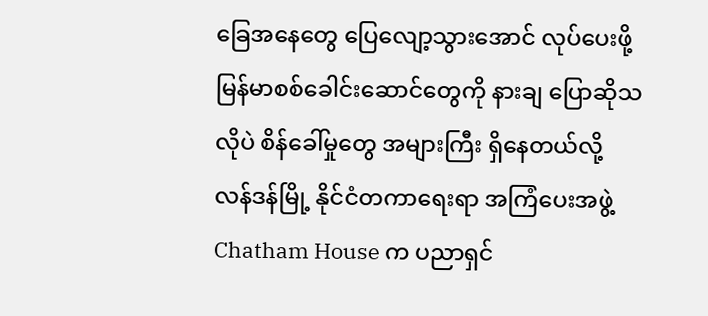ခြေအနေတွေ ပြေလျော့သွားအောင် လုပ်ပေးဖို့ မြန်မာစစ်ခေါင်းဆောင်တွေကို နားချ ပြောဆိုသလိုပဲ စိန်ခေါ်မှုတွေ အများကြီး ရှိနေတယ်လို့ လန်ဒန်မြို့ နိုင်ငံတကာရေးရာ အကြံပေးအဖွဲ့ Chatham House က ပညာရှင်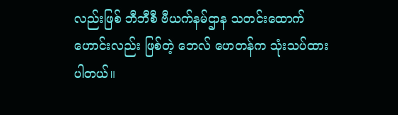လည်းဖြစ် ဘီဘီစီ ဗီယက်နမ်ဌာန သတင်းထောက်ဟောင်းလည်း ဖြစ်တဲ့ ဘေလ် ဟေတန်က သုံးသပ်ထားပါတယ်။